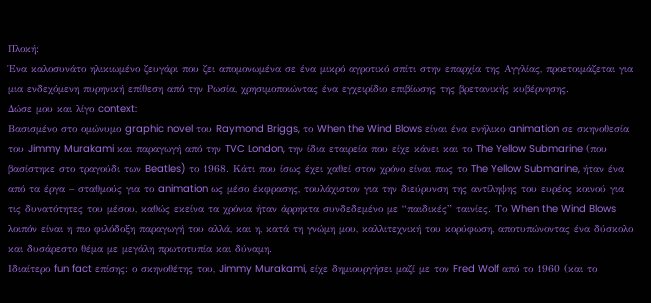Πλοκή:
Ένα καλοσυνάτο ηλικιωμένο ζευγάρι που ζει απομονωμένα σε ένα μικρό αγροτικό σπίτι στην επαρχία της Αγγλίας, προετοιμάζεται για μια ενδεχόμενη πυρηνική επίθεση από την Ρωσία, χρησιμοποιώντας ένα εγχειρίδιο επιβίωσης της βρετανικής κυβέρνησης.
Δώσε μου και λίγο context:
Βασισμένο στο ομώνυμο graphic novel του Raymond Briggs, το When the Wind Blows είναι ένα ενήλικο animation σε σκηνοθεσία του Jimmy Murakami και παραγωγή από την TVC London, την ίδια εταιρεία που είχε κάνει και το The Yellow Submarine (που βασίστηκε στο τραγούδι των Beatles) το 1968. Κάτι που ίσως έχει χαθεί στον χρόνο είναι πως το The Yellow Submarine, ήταν ένα από τα έργα – σταθμούς για το animation ως μέσο έκφρασης, τουλάχιστον για την διεύρυνση της αντίληψης του ευρέος κοινού για τις δυνατότητες του μέσου, καθώς εκείνα τα χρόνια ήταν άρρηκτα συνδεδεμένο με “παιδικές” ταινίες. Το When the Wind Blows λοιπόν είναι η πιο φιλόδοξη παραγωγή του αλλά, και η, κατά τη γνώμη μου, καλλιτεχνική του κορύφωση, αποτυπώνοντας ένα δύσκολο και δυσάρεστο θέμα με μεγάλη πρωτοτυπία και δύναμη.
Ιδιαίτερο fun fact επίσης: ο σκηνοθέτης του, Jimmy Murakami, είχε δημιουργήσει μαζί με τον Fred Wolf από το 1960 (και το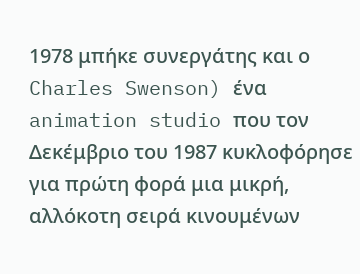1978 μπήκε συνεργάτης και ο Charles Swenson) ένα animation studio που τον Δεκέμβριο του 1987 κυκλοφόρησε για πρώτη φορά μια μικρή, αλλόκοτη σειρά κινουμένων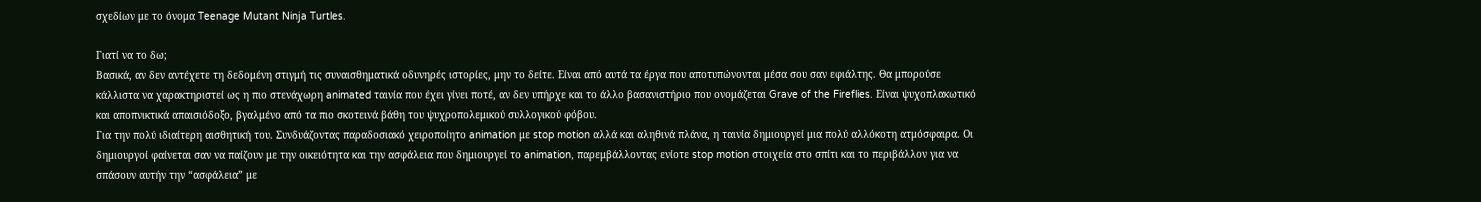σχεδίων με το όνομα Teenage Mutant Ninja Turtles.

Γιατί να το δω;
Βασικά, αν δεν αντέχετε τη δεδομένη στιγμή τις συναισθηματικά οδυνηρές ιστορίες, μην το δείτε. Είναι από αυτά τα έργα που αποτυπώνονται μέσα σου σαν εφιάλτης. Θα μπορούσε κάλλιστα να χαρακτηριστεί ως η πιο στενάχωρη animated ταινία που έχει γίνει ποτέ, αν δεν υπήρχε και το άλλο βασανιστήριο που ονομάζεται Grave of the Fireflies. Είναι ψυχοπλακωτικό και αποπνικτικά απαισιόδοξο, βγαλμένο από τα πιο σκοτεινά βάθη του ψυχροπολεμικού συλλογικού φόβου.
Για την πολύ ιδιαίτερη αισθητική του. Συνδυάζοντας παραδοσιακό χειροποίητο animation με stop motion αλλά και αληθινά πλάνα, η ταινία δημιουργεί μια πολύ αλλόκοτη ατμόσφαιρα. Οι δημιουργοί φαίνεται σαν να παίζουν με την οικειότητα και την ασφάλεια που δημιουργεί το animation, παρεμβάλλοντας ενίοτε stop motion στοιχεία στο σπίτι και το περιβάλλον για να σπάσουν αυτήν την “ασφάλεια” με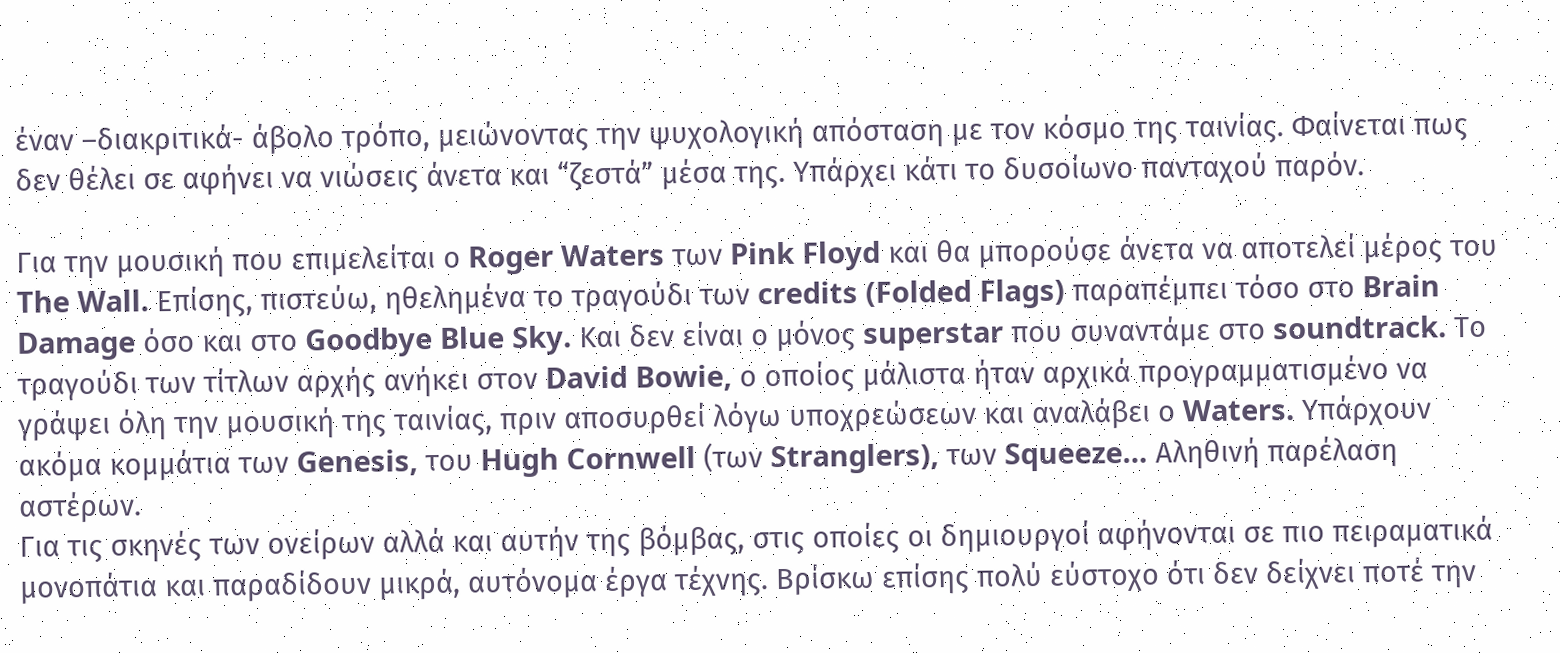έναν –διακριτικά- άβολο τρόπο, μειώνοντας την ψυχολογική απόσταση με τον κόσμο της ταινίας. Φαίνεται πως δεν θέλει σε αφήνει να νιώσεις άνετα και “ζεστά” μέσα της. Υπάρχει κάτι το δυσοίωνο πανταχού παρόν.

Για την μουσική που επιμελείται ο Roger Waters των Pink Floyd και θα μπορούσε άνετα να αποτελεί μέρος του The Wall. Επίσης, πιστεύω, ηθελημένα το τραγούδι των credits (Folded Flags) παραπέμπει τόσο στο Brain Damage όσο και στο Goodbye Blue Sky. Και δεν είναι ο μόνος superstar που συναντάμε στο soundtrack. Το τραγούδι των τίτλων αρχής ανήκει στον David Bowie, ο οποίος μάλιστα ήταν αρχικά προγραμματισμένο να γράψει όλη την μουσική της ταινίας, πριν αποσυρθεί λόγω υποχρεώσεων και αναλάβει ο Waters. Υπάρχουν ακόμα κομμάτια των Genesis, του Hugh Cornwell (των Stranglers), των Squeeze… Αληθινή παρέλαση αστέρων.
Για τις σκηνές των ονείρων αλλά και αυτήν της βόμβας, στις οποίες οι δημιουργοί αφήνονται σε πιο πειραματικά μονοπάτια και παραδίδουν μικρά, αυτόνομα έργα τέχνης. Βρίσκω επίσης πολύ εύστοχο ότι δεν δείχνει ποτέ την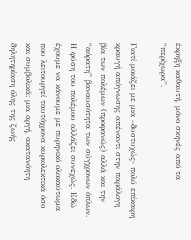έκρηξη καθαυτή, μόνο σκηνές από τα “περίχωρα”.

Γιατί μοιάζει με μια –δυστυχώς- πολύ επίκαιρη κραυγή απόγνωσης απέναντι στην παράλογη βία των πολέμων (προφανώς) αλλά και την “αόρατη” βαναυσότητα των σύγχρονων όπλων. Η φύση του πολέμου αλλάζει συνεχώς. Εδώ έχουμε να κάνουμε με πυρηνικό ολοκαύτωμα που λειτουργεί ταυτόχρονα κυριολεκτικά όσο και συμβολικά: μια αργή, ακατανόητη δηλητηρίαση όλης της ζωής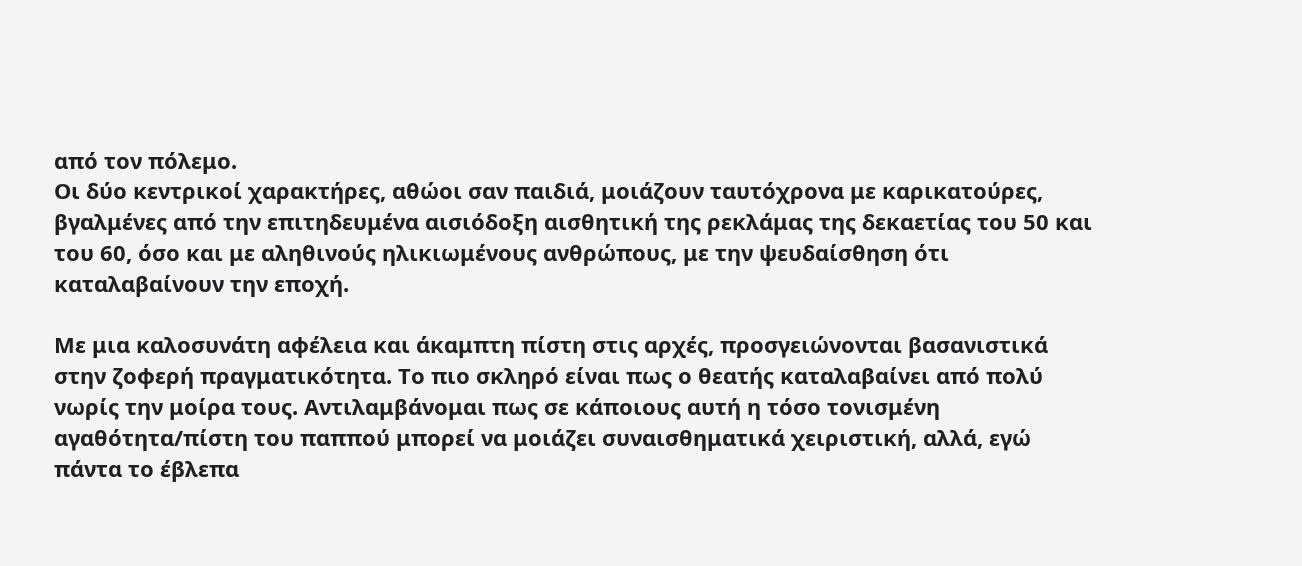από τον πόλεμο.
Οι δύο κεντρικοί χαρακτήρες, αθώοι σαν παιδιά, μοιάζουν ταυτόχρονα με καρικατούρες, βγαλμένες από την επιτηδευμένα αισιόδοξη αισθητική της ρεκλάμας της δεκαετίας του 50 και του 60, όσο και με αληθινούς ηλικιωμένους ανθρώπους, με την ψευδαίσθηση ότι καταλαβαίνουν την εποχή.

Με μια καλοσυνάτη αφέλεια και άκαμπτη πίστη στις αρχές, προσγειώνονται βασανιστικά στην ζοφερή πραγματικότητα. Το πιο σκληρό είναι πως ο θεατής καταλαβαίνει από πολύ νωρίς την μοίρα τους. Αντιλαμβάνομαι πως σε κάποιους αυτή η τόσο τονισμένη αγαθότητα/πίστη του παππού μπορεί να μοιάζει συναισθηματικά χειριστική, αλλά, εγώ πάντα το έβλεπα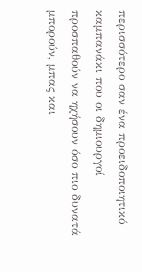περισσότερο σαν ένα προειδοποιητικό καμπανάκι που οι δημιουργοί προσπαθούν να ηχήσουν όσο πιο δυνατά μπορούν, μπας και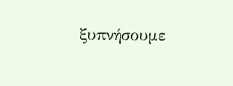ξυπνήσουμε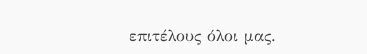επιτέλους όλοι μας.